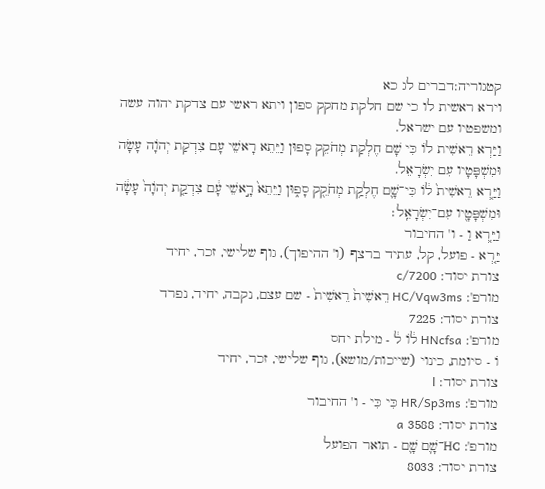קטגוריה:דברים לג כא
וירא ראשית לו כי שם חלקת מחקק ספון ויתא ראשי עם צדקת יהוה עשה ומשפטיו עם ישראל.
וַיַּרְא רֵאשִׁית לוֹ כִּי שָׁם חֶלְקַת מְחֹקֵק סָפוּן וַיֵּתֵא רָאשֵׁי עָם צִדְקַת יְהֹוָה עָשָׂה וּמִשְׁפָּטָיו עִם יִשְׂרָאֵל.
וַיַּ֤רְא רֵאשִׁית֙ ל֔וֹ כִּי־שָׁ֛ם חֶלְקַ֥ת מְחֹקֵ֖ק סָפ֑וּן וַיֵּתֵא֙ רָ֣אשֵׁי עָ֔ם צִדְקַ֤ת יְהֹוָה֙ עָשָׂ֔ה וּמִשְׁפָּטָ֖יו עִם־יִשְׂרָאֵֽל׃
וַיַּ֤רְא וַ - ו' החיבור
יַּ֤רְא - פועל, קל, עתיד ברצף (ו' ההיפוך), גוף שלישי, זכר, יחיד
צורת יסוד: c/7200
מורפ': HC/Vqw3ms רֵאשִׁית֙ רֵאשִׁית֙ - שם עצם, נקבה, יחיד, נפרד
צורת יסוד: 7225
מורפ': HNcfsa ל֔וֹ ל֔ - מילת יחס
וֹ - סיומת, כינוי (שייכות/מושא), גוף שלישי, זכר, יחיד
צורת יסוד: l
מורפ': HR/Sp3ms כִּי כִּי - ו' החיבור
צורת יסוד: 3588 a
מורפ': HC־שָׁ֛ם שָׁ֛ם - תואר הפועל
צורת יסוד: 8033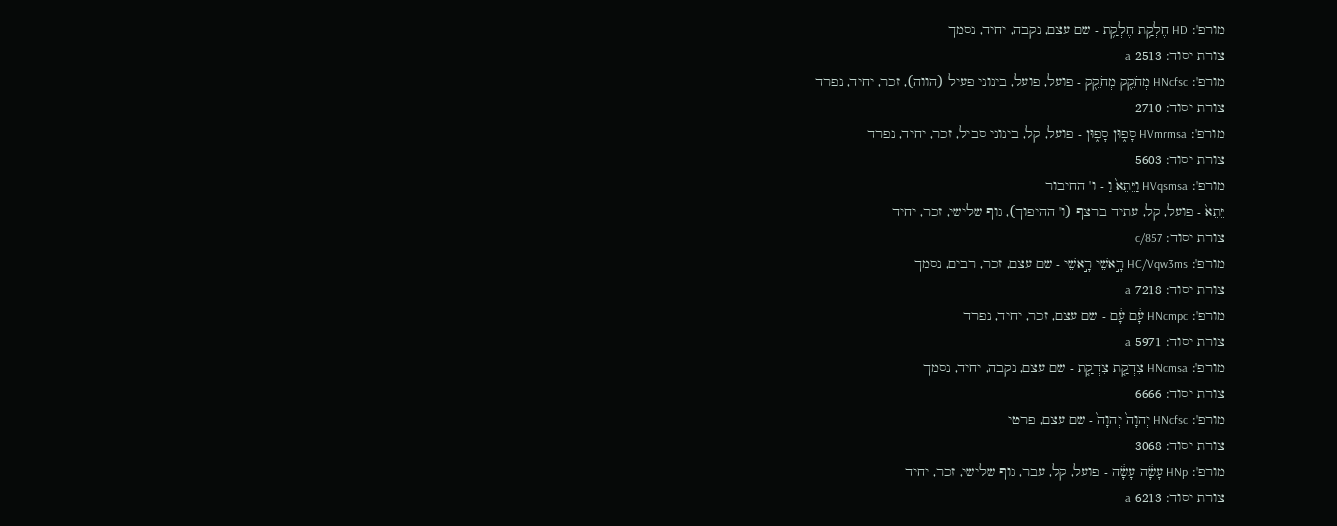מורפ': HD חֶלְקַ֥ת חֶלְקַ֥ת - שם עצם, נקבה, יחיד, נסמך
צורת יסוד: 2513 a
מורפ': HNcfsc מְחֹקֵ֖ק מְחֹקֵ֖ק - פועל, פועל, בינוני פעיל (הווה), זכר, יחיד, נפרד
צורת יסוד: 2710
מורפ': HVmrmsa סָפ֑וּן סָפ֑וּן - פועל, קל, בינוני סביל, זכר, יחיד, נפרד
צורת יסוד: 5603
מורפ': HVqsmsa וַיֵּתֵא֙ וַ - ו' החיבור
יֵּתֵא֙ - פועל, קל, עתיד ברצף (ו' ההיפוך), גוף שלישי, זכר, יחיד
צורת יסוד: c/857
מורפ': HC/Vqw3ms רָ֣אשֵׁי רָ֣אשֵׁי - שם עצם, זכר, רבים, נסמך
צורת יסוד: 7218 a
מורפ': HNcmpc עָ֔ם עָ֔ם - שם עצם, זכר, יחיד, נפרד
צורת יסוד: 5971 a
מורפ': HNcmsa צִדְקַ֤ת צִדְקַ֤ת - שם עצם, נקבה, יחיד, נסמך
צורת יסוד: 6666
מורפ': HNcfsc יְהוָה֙ יְהוָה֙ - שם עצם, פרטי
צורת יסוד: 3068
מורפ': HNp עָשָׂ֔ה עָשָׂ֔ה - פועל, קל, עבר, גוף שלישי, זכר, יחיד
צורת יסוד: 6213 a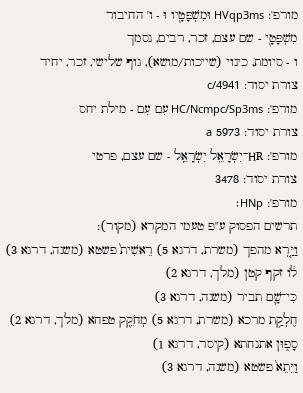מורפ': HVqp3ms וּמִשְׁפָּטָ֖יו וּ - ו' החיבור
מִשְׁפָּטָ֖י - שם עצם, זכר, רבים, נסמך
ו - סיומת, כינוי (שייכות/מושא), גוף שלישי, זכר, יחיד
צורת יסוד: c/4941
מורפ': HC/Ncmpc/Sp3ms עִם עִם - מילת יחס
צורת יסוד: 5973 a
מורפ': HR־יִשְׂרָאֵֽל יִשְׂרָאֵֽל - שם עצם, פרטי
צורת יסוד: 3478
מורפ': HNp׃
תרשים הפסוק ע"פ טעמי המקרא (מקור):
וַיַּ֤רְא מהפך (משרת, דרגא 5) רֵאשִׁית֙ פשטא (משנה, דרגא 3)
ל֔וֹ זקף קטן (מלך, דרגא 2)
כִּי־שָׁ֛ם תביר (משנה, דרגא 3)
חֶלְקַ֥ת מרכא (משרת, דרגא 5) מְחֹקֵ֖ק טפחא (מלך, דרגא 2)
סָפ֑וּן אתנחתא (קיסר, דרגא 1)
וַיֵּתֵא֙ פשטא (משנה, דרגא 3)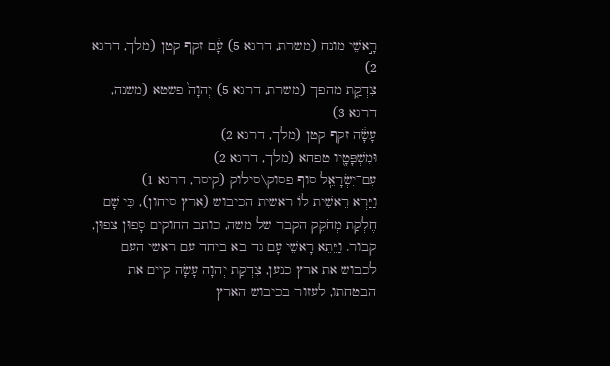רָ֣אשֵׁי מונח (משרת, דרגא 5) עָ֔ם זקף קטן (מלך, דרגא 2)
צִדְקַ֤ת מהפך (משרת, דרגא 5) יְהוָה֙ פשטא (משנה, דרגא 3)
עָשָׂ֔ה זקף קטן (מלך, דרגא 2)
וּמִשְׁפָּטָ֖יו טפחא (מלך, דרגא 2)
עִם־יִשְׂרָאֵֽל סוף פסוק\סילוק (קיסר, דרגא 1)
וַיַּרְא רֵאשִׁית לוֹ ראשית הכיבוש (ארץ סיחון), כִּי שָׁם חֶלְקַת מְחֹקֵק הקבר של משה, כותב החוקים סָפוּן צפוּן, קבור. וַיֵּתֵא רָאשֵׁי עָם גד בא ביחד עם ראשי העם לכבוש את ארץ כנען, צִדְקַת יְהוָה עָשָׂה קיים את הבטחתו, לעזור בכיבוש הארץ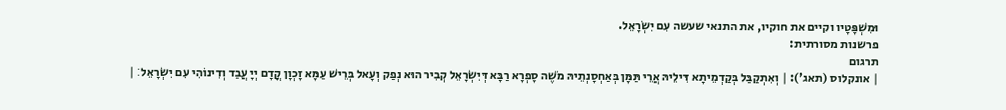וּמִשְׁפָּטָיו וקיים את חוקיו, את התנאי שעשה עִם יִשְׂרָאֵל.
פרשנות מסורתית:
תרגום
| אונקלוס (תאג'): | וְאִתְקַבַּל בְּקַדְמֵיתָא דִּילֵיהּ אֲרֵי תַּמָּן בְּאַחְסָנְתֵיהּ מֹשֶׁה סָפְרָא רַבָּא דְּיִשְׂרָאֵל קְבִיר הוּא נְפַק וְעָאל בְּרֵישׁ עַמָּא זָכְוָן קֳדָם יְיָ עֲבַד וְדִינוֹהִי עִם יִשְׂרָאֵל׃ |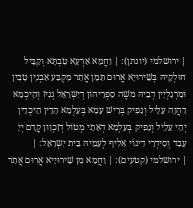| ירושלמי (יונתן): | וַחֲמָא אַרְעָא טַבְתָּא וְקַבֵּיל חוּלְקֵיהּ בְּשֵׁירוּיָא אֲרוּם תַּמָן אֲתַר מִקְבַּע אַבְנִין טָבִין וּמַרְגַלְיָין דְבֵיהּ משֶׁה סַפְרֵיהוֹן דְיִשְרָאֵל גְנִיז וְהֵיכְמָא דַהֲוָה עָלֵיל וְנָפִיק בְּרֵישׁ עַמָא בְּעַלְמָא הָדֵין הֵיכְדֵין יְהֵי עָלֵיל וְנָפִיק בְּעַלְמָא דְאָתֵי מְטוֹל דְזַכְוָון קֳדָם יְיָ עָבַד וְסִידְרֵי דִינוֹי אַלִיף לְעַמֵיהּ בֵּית יִשְרָאֵל: |
| ירושלמי (קטעים): | וַחֲמָא מִן שֵׁירוּיָיא אֲרוּם אֲתַר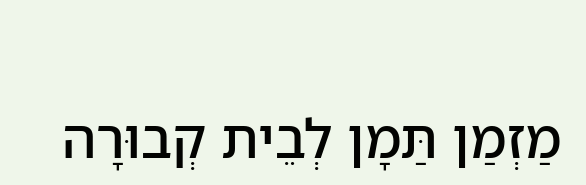מַזְמַן תַּמָן לְבֵית קְבוּרָה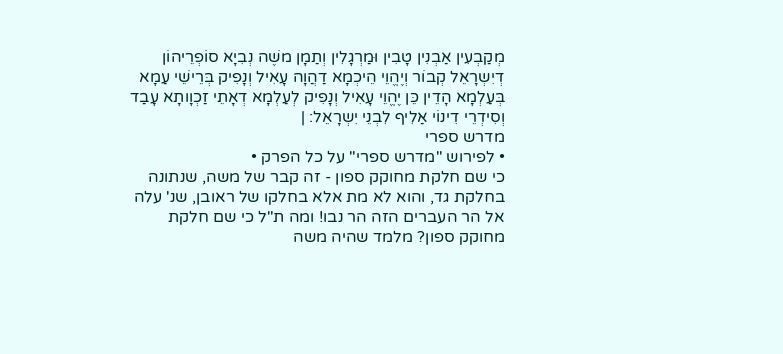מְקַבְעִין אַבְנִין טָבִין וּמַרְגָלִין וְתַמָן משֶׁה נְבִיָא סוֹפְרֵיהוֹן דְיִשְרָאֵל קְבוֹר וְיֶהֱוֵי הֵיכְמָא דַהֲוָה עָאִיל וְנָפִיק בְּרֵישֵׁי עַמָא בְּעַלְמָא הָדֵין כֵּן יֶהֱוֵי עָאִיל וְנָפִיק לְעַלְמָא דְאָתֵי זַכְוָותָא עָבַד וְסִידְרֵי דִינוֹי אַלִיף לִבְנֵי יִשְרָאֵל: |
מדרש ספרי
• לפירוש "מדרש ספרי" על כל הפרק •
כי שם חלקת מחוקק ספון - זה קבר של משה, שנתונה בחלקת גד, והוא לא מת אלא בחלקו של ראובן, שנ' עלה אל הר העברים הזה הר נבו! ומה ת"ל כי שם חלקת מחוקק ספון? מלמד שהיה משה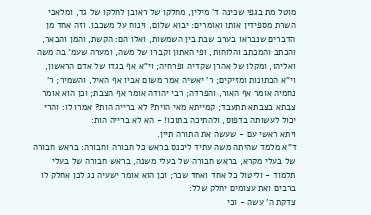מוטל מת בגפי שכינה ד' מילין, מחלקו של ראובן לחלקו של גד, ומלאכי השרת מספידין אותו ואומרים: יבוא שלום, וינוח על משכבו. וזה אחד מן הדברים שנבראו בערב שבת בין השמשות, ואלו הם: הקשת, והמן והבאר, והכתב והמכתב והלוחות, ופי האתון וקברו של משה, ומערה שעמ' בה משה ואליהו, ומקלו של אהרן שקדיה ופרחיה; וי"א אף בגדו של אדם הראשון, וי"א הכתונות ומזיקים; ר' יאשיה אמר משום אביו אף האיל, והשמיר; ר' נחמיה אומר אף האור, והפרדה; רבי יהודה אומר אף הצבת; וכן הוא אומר צבתא בצבתא תתעבד; קמייתא מאי הוית? לא ברייה הות? אמרו לו: והרי יכול לעשותה בדפוס, ולהתיכה בתוכו! - הא לא ברייה הות:
ויתא ראשי עם - שעשה את התורה תיין.
ד"א מלמד שהיתה משה עתיד ליכנס בראש כל חבורה וחבורה: בראש חבורה של בעלי מקרא, בראש חבורה של בעלי משנה, בראש חבורה של בעלי תלמוד - וליטול כל אחד ואחד שכר; וכן הוא אומר ישעיה נג לכן אחלק לו ברבים ואת עצומים יחלק שלל:
צדקת ה' עשה - וכי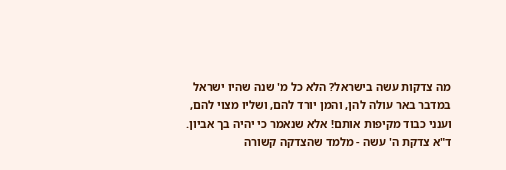מה צדקות עשה בישראל? הלא כל מ' שנה שהיו ישראל במדבר באר עולה להן, והמן יורד להם, ושליו מצוי להם, וענני כבוד מקיפות אותם! אלא שנאמר כי יהיה בך אביון.
ד"א צדקת ה' עשה - מלמד שהצדקה קשורה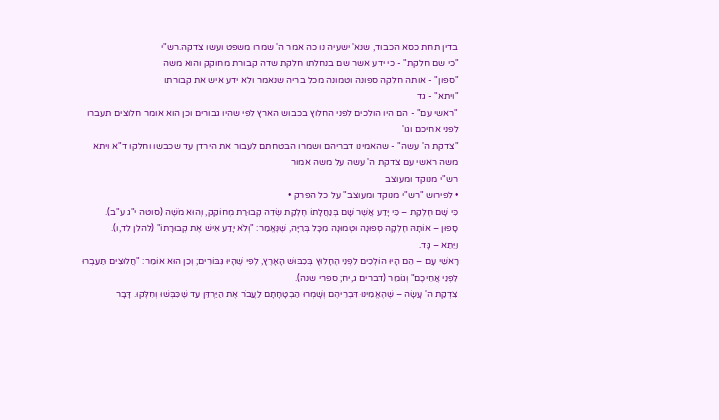בדין תחת כסא הכבוד, שנא' ישעיה נו כה אמר ה' שמרו משפט ועשו צדקה.רש"י
"כי שם חלקת" - כי ידע אשר שם בנחלתו חלקת שדה קבורת מחוקק והוא משה
"ספון" - אותה חלקה ספונה וטמונה מכל בריה שנאמר ולא ידע איש את קבורתו
"ויתא" - גד
"ראשי עם" - הם היו הולכים לפני החלוץ בכבוש הארץ לפי שהיו גבורים וכן הוא אומר חלוצים תעברו לפני אחיכם וגו'
"צדקת ה' עשה" - שהאמינו דבריהם ושמרו הבטחתם לעבור את הירדן עד שכבשו וחלקו ד"א ויתא משה ראשי עם צדקת ה' עשה על משה אמור
רש"י מנוקד ומעוצב
• לפירוש "רש"י מנוקד ומעוצב" על כל הפרק •
כִּי שָׁם חֶלְקַת – כִּי יָדַע אֲשֶׁר שָׁם בְּנַחֲלָתוֹ חֶלְקַת שְׂדֵה קְבוּרַת מְחוֹקֵק, וְהוּא מֹשֶׁה (סוטה י"ג ע"ב).
סָפוּן – אוֹתָהּ חֶלְקָה סְפוּנָה וּטְמוּנָה מִכָּל בְּרִיָּה, שֶׁנֶּאֱמַר: "וְלֹא יָדַע אִישׁ אֶת קְבוּרָתוֹ" (להלן לד,ו).
וַיֵּתֵא – גָּד.
רָאשֵׁי עָם – הֵם הָיוּ הוֹלְכִים לִפְנֵי הֶחָלוּץ בְּכִבּוּשׁ הָאָרֶץ, לְפִי שֶׁהָיוּ גִּבּוֹרִים; וְכֵן הוּא אוֹמֵר: "חֲלוּצִים תַּעַבְרוּ לִפְנֵי אֲחֵיכֶם" וְגוֹמֵר (דברים ג,יח; ספרי שנה).
צִדְקַת ה' עָשָׂה – שֶׁהֶאֱמִינוּ דִּבְרֵיהֶם וְשָׁמְרוּ הַבְטָחָתָם לַעֲבֹר אֶת הַיַּרְדֵּן עַד שֶׁכִּבְּשׁוּ וְחִלְּקוּ. דָּבָר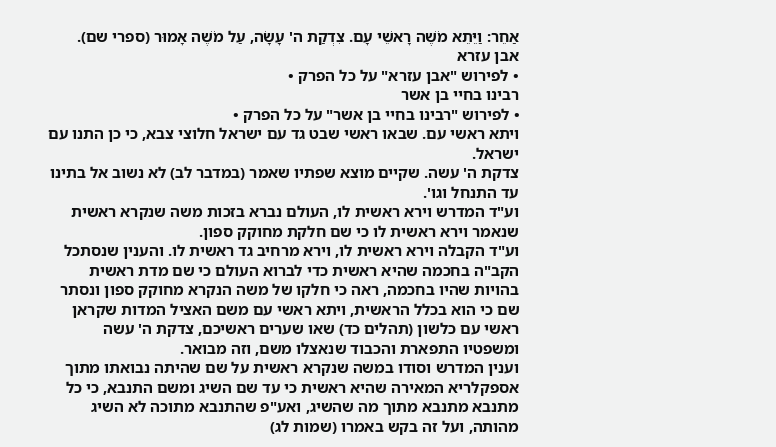אַחֵר: וַיֵּתֵא מֹשֶׁה רָאשֵׁי עָם. צִדְקַת ה' עָשָׂה, עַל מֹשֶׁה אָמוּר (ספרי שם).
אבן עזרא
• לפירוש "אבן עזרא" על כל הפרק •
רבינו בחיי בן אשר
• לפירוש "רבינו בחיי בן אשר" על כל הפרק •
ויתא ראשי עם. שבאו ראשי שבט גד עם ישראל חלוצי צבא, כי כן התנו עם ישראל.
צדקת ה' עשה. שקיים מוצא שפתיו שאמר (במדבר לב) לא נשוב אל בתינו עד התנחל וגו'.
וע"ד המדרש וירא ראשית לו, העולם נברא בזכות משה שנקרא ראשית שנאמר וירא ראשית לו כי שם חלקת מחוקק ספון.
וע"ד הקבלה וירא ראשית לו, וירא מרחיב גד ראשית לו. והענין שנסתכל הקב"ה בחכמה שהיא ראשית כדי לברוא העולם כי שם מדת ראשית בהויות שהיו בחכמה, ראה כי חלקו של משה הנקרא מחוקק ספון ונסתר שם כי הוא בכלל הראשית, ויתא ראשי עם משם האציל המדות שקראן ראשי עם כלשון (תהלים כד) שאו שערים ראשיכם, צדקת ה' עשה ומשפטיו התפארת והכבוד שנאצלו משם, וזה מבואר.
וענין המדרש וסודו במשה שנקרא ראשית על שם שהיתה נבואתו מתוך אספקלריא המאירה שהיא ראשית כי עד שם השיג ומשם התנבא, כי כל מתנבא מתנבא מתוך מה שהשיג, ואע"פ שהתנבא מתוכה לא השיג מהותה, ועל זה בקש באמרו (שמות לג)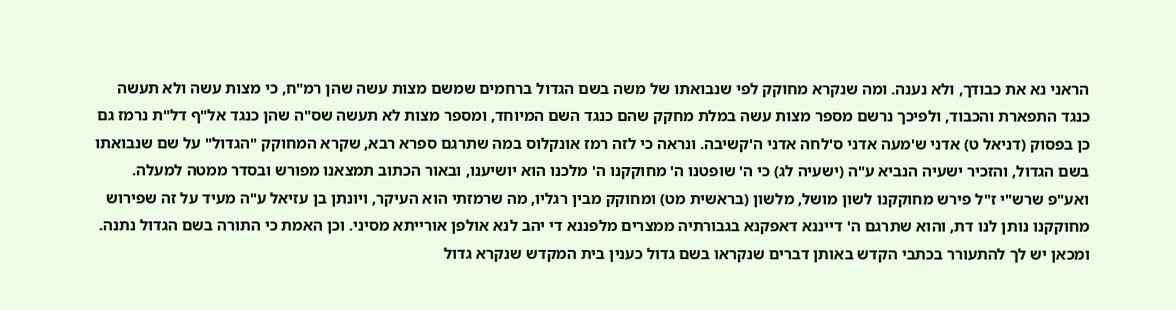הראני נא את כבודך, ולא נענה. ומה שנקרא מחוקק לפי שנבואתו של משה בשם הגדול ברחמים שמשם מצות עשה שהן רמ"ח, כי מצות עשה ולא תעשה כנגד התפארת והכבוד, ולפיכך נרשם מספר מצות עשה במלת מחקק שהם כנגד השם המיוחד, ומספר מצות לא תעשה שס"ה שהן כנגד אל"ף דל"ת נרמז גם כן בפסוק (דניאל ט) אדני ש'מעה אדני ס'לחה אדני ה'קשיבה. ונראה כי לזה רמז אונקלוס במה שתרגם ספרא רבא, שקרא המחוקק "הגדול" על שם שנבואתו בשם הגדול, והזכיר ישעיה הנביא ע"ה (ישעיה לג) כי ה' שופטנו ה' מחוקקנו ה' מלכנו הוא יושיענו, ובאור הכתוב תמצאנו מפורש ובסדר ממטה למעלה. ואע"פ שרש"י ז"ל פירש מחוקקנו לשון מושל, מלשון (בראשית מט) ומחוקק מבין רגליו, מה שרמזתי הוא העיקר, ויונתן בן עזיאל ע"ה מעיד על זה שפירוש מחוקקנו נותן לנו דת, והוא שתרגם ה' דייננא דאפקנא בגבורתיה ממצרים מלפננא די יהב לנא אולפן אורייתא מסיני. וכן האמת כי התורה בשם הגדול נתנה.
ומכאן יש לך להתעורר בכתבי הקדש באותן דברים שנקראו בשם גדול כענין בית המקדש שנקרא גדול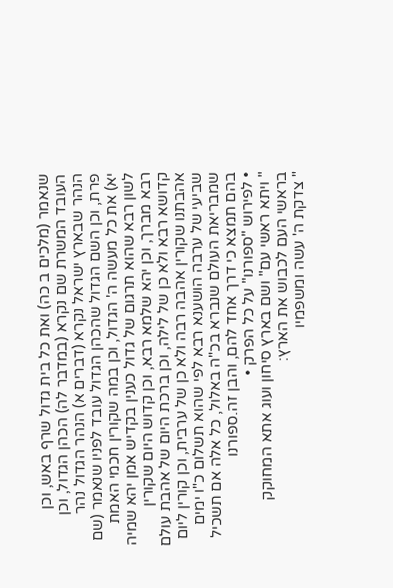שנאמר (מלכים ב כה) ואת כל בית גדול שרף באש, וכן העובד המשרת שם נקרא (במדבר לה) הכהן הגדול, וכן הנהר שבארץ ישראל נקרא (דברים א) הנהר הגדול נהר פרת, וכן השם הגדול שהכהן הגדול עובד לפניו שנאמר (שם יא) את כל מעשה ה' הגדול, וכן במה שקורין חכמי האמת לשון רבא שהוא תרגום של גדול כענין בקדיש אמן יהא שמיה רבא מברך, וכן יהא שלמא רבא, וכן קדוש היום שקורין קדושא רבא ולא כן של לילה, וכן ברכת היום של אהבת עולם אהבתנו שקורין אהבה רבה ולא כן של ערבית, וכן קורין ליום שביעי של ערבה הושענא רבא לפי שהוא תשלום כ"ו ימים שמבריאת העולם שנברא בכ"ה באלול, כל אלה אם תשכיל בהם תמצא כי דרך אחד להם, והבן זה.ספורנו
• לפירוש "ספורנו" על כל הפרק •
" ויתא ראשי עם" ושם בארץ סיחון ועוג אתא המחוקק בראשי העם לכבוש את הארץ:
" צדקת ה' עשה ומשפמיו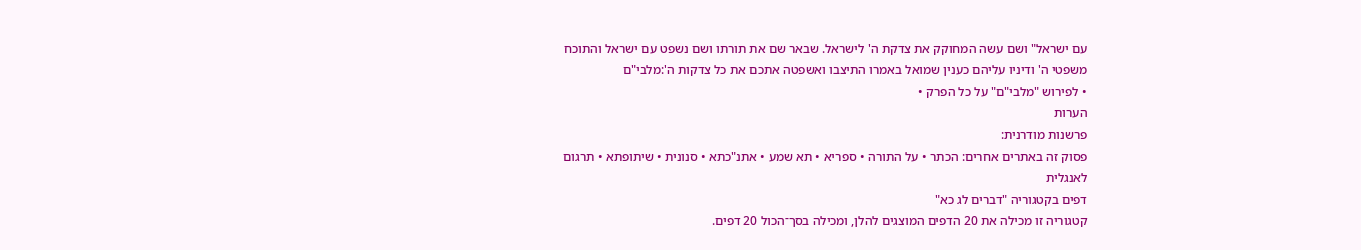עם ישראל" ושם עשה המחוקק את צדקת ה' לישראל. שבאר שם את תורתו ושם נשפט עם ישראל והתוכח משפטי ה' ודיניו עליהם כענין שמואל באמרו התיצבו ואשפטה אתכם את כל צדקות ה':מלבי"ם
• לפירוש "מלבי"ם" על כל הפרק •
הערות
פרשנות מודרנית:
פסוק זה באתרים אחרים: הכתר • על התורה • ספריא • תא שמע • אתנ"כתא • סנונית • שיתופתא • תרגום לאנגלית
דפים בקטגוריה "דברים לג כא"
קטגוריה זו מכילה את 20 הדפים המוצגים להלן, ומכילה בסך־הכול 20 דפים.